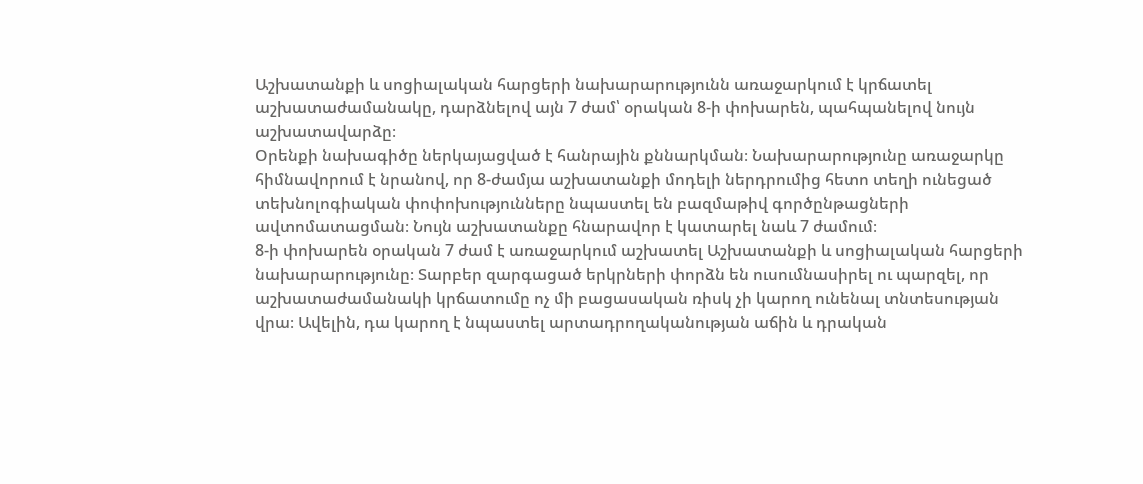Աշխատանքի և սոցիալական հարցերի նախարարությունն առաջարկում է կրճատել աշխատաժամանակը, դարձնելով այն 7 ժամ՝ օրական 8-ի փոխարեն, պահպանելով նույն աշխատավարձը։
Օրենքի նախագիծը ներկայացված է հանրային քննարկման։ Նախարարությունը առաջարկը հիմնավորում է նրանով, որ 8-ժամյա աշխատանքի մոդելի ներդրումից հետո տեղի ունեցած տեխնոլոգիական փոփոխությունները նպաստել են բազմաթիվ գործընթացների ավտոմատացման։ Նույն աշխատանքը հնարավոր է կատարել նաև 7 ժամում։
8-ի փոխարեն օրական 7 ժամ է առաջարկում աշխատել Աշխատանքի և սոցիալական հարցերի նախարարությունը։ Տարբեր զարգացած երկրների փորձն են ուսումնասիրել ու պարզել, որ աշխատաժամանակի կրճատումը ոչ մի բացասական ռիսկ չի կարող ունենալ տնտեսության վրա։ Ավելին, դա կարող է նպաստել արտադրողականության աճին և դրական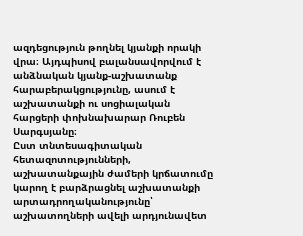ազդեցություն թողնել կյանքի որակի վրա։ Այդպիսով բալանսավորվում է անձնական կյանք-աշխատանք հարաբերակցությունը, ասում է աշխատանքի ու սոցիալական հարցերի փոխնախարար Ռուբեն Սարգսյանը։
Ըստ տնտեսագիտական հետազոտությունների, աշխատանքային ժամերի կրճատումը կարող է բարձրացնել աշխատանքի արտադրողականությունը՝ աշխատողների ավելի արդյունավետ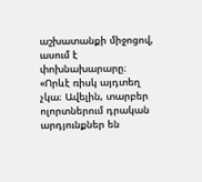աշխատանքի միջոցով, ասում է փոխնախարարը։
«Որևէ ռիսկ այդտեղ չկա։ Ավելին, տարբեր ոլորտներում դրական արդյունքներ են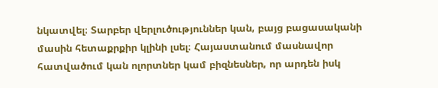նկատվել։ Տարբեր վերլուծություններ կան, բայց բացասականի մասին հետաքրքիր կլինի լսել։ Հայաստանում մասնավոր հատվածում կան ոլորտներ կամ բիզնեսներ, որ արդեն իսկ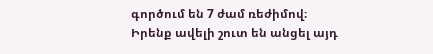գործում են 7 ժամ ռեժիմով։ Իրենք ավելի շուտ են անցել այդ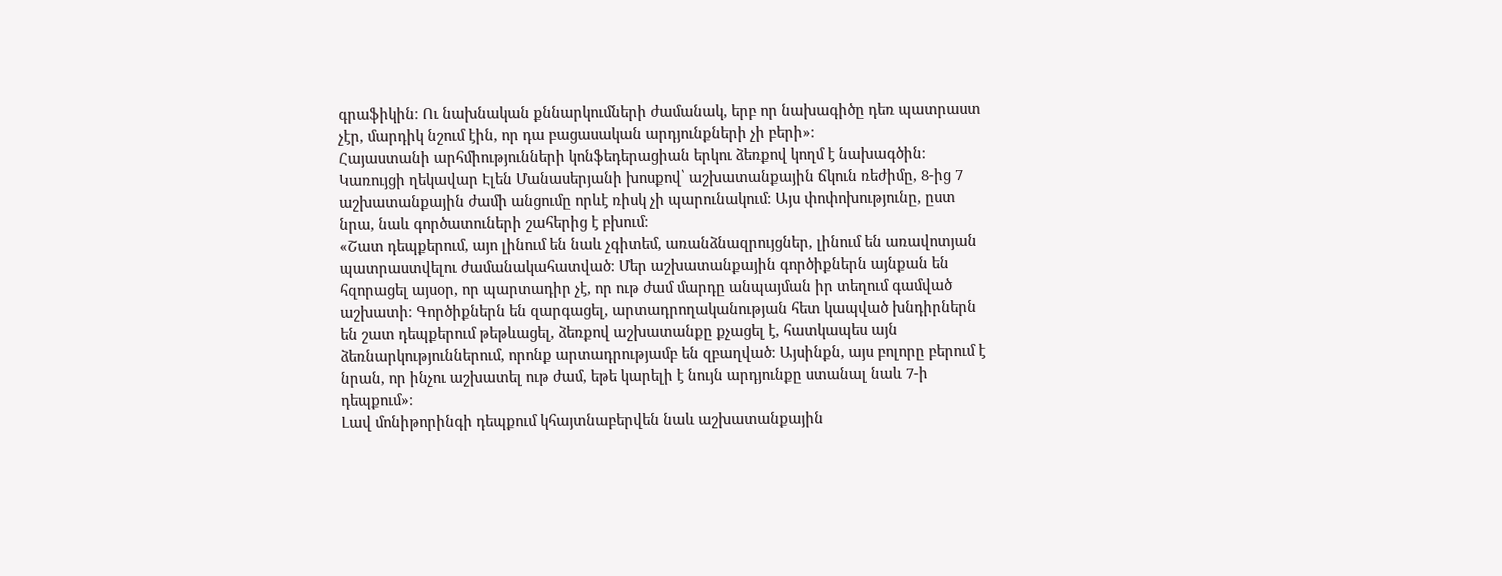գրաֆիկին։ Ու նախնական քննարկումների ժամանակ, երբ որ նախագիծը դեռ պատրաստ չէր, մարդիկ նշում էին, որ դա բացասական արդյունքների չի բերի»։
Հայաստանի արհմիությունների կոնֆեդերացիան երկու ձեռքով կողմ է նախագծին։ Կառույցի ղեկավար Էլեն Մանասերյանի խոսքով՝ աշխատանքային ճկուն ռեժիմը, 8-ից 7 աշխատանքային ժամի անցումը որևէ ռիսկ չի պարունակում։ Այս փոփոխությունը, ըստ նրա, նաև գործատուների շահերից է բխում։
«Շատ դեպքերում, այո լինում են նաև չգիտեմ, առանձնազրույցներ, լինում են առավոտյան պատրաստվելու ժամանակահատված։ Մեր աշխատանքային գործիքներն այնքան են հզորացել այսօր, որ պարտադիր չէ, որ ութ ժամ մարդը անպայման իր տեղում գամված աշխատի։ Գործիքներն են զարգացել, արտադրողականության հետ կապված խնդիրներն են շատ դեպքերում թեթևացել, ձեռքով աշխատանքը քչացել է, հատկապես այն ձեռնարկություններում, որոնք արտադրությամբ են զբաղված։ Այսինքն, այս բոլորը բերում է նրան, որ ինչու աշխատել ութ ժամ, եթե կարելի է նույն արդյունքը ստանալ նաև 7-ի դեպքում»։
Լավ մոնիթորինգի դեպքում կհայտնաբերվեն նաև աշխատանքային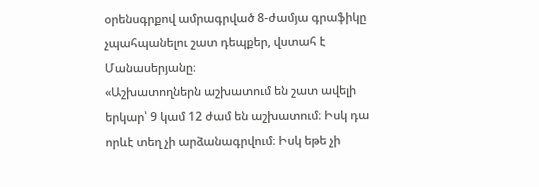օրենսգրքով ամրագրված 8-ժամյա գրաֆիկը չպահպանելու շատ դեպքեր, վստահ է Մանասերյանը։
«Աշխատողներն աշխատում են շատ ավելի երկար՝ 9 կամ 12 ժամ են աշխատում։ Իսկ դա որևէ տեղ չի արձանագրվում։ Իսկ եթե չի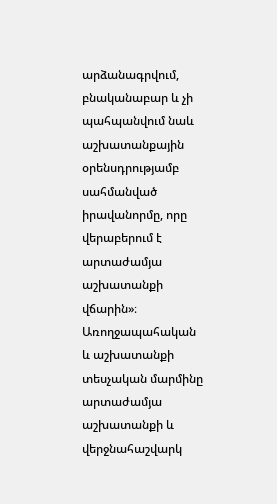արձանագրվում, բնականաբար և չի պահպանվում նաև աշխատանքային օրենսդրությամբ սահմանված իրավանորմը, որը վերաբերում է արտաժամյա աշխատանքի վճարին»։
Առողջապահական և աշխատանքի տեսչական մարմինը արտաժամյա աշխատանքի և վերջնահաշվարկ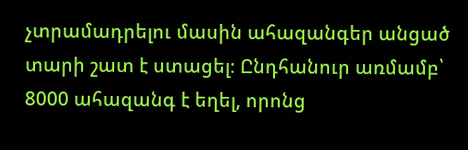չտրամադրելու մասին ահազանգեր անցած տարի շատ է ստացել։ Ընդհանուր առմամբ՝ 8000 ահազանգ է եղել, որոնց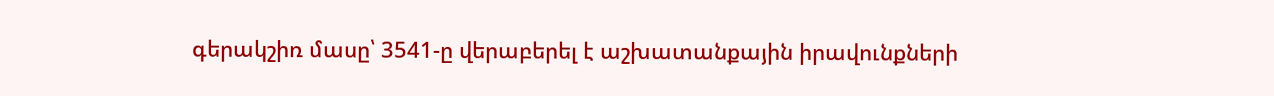գերակշիռ մասը՝ 3541-ը վերաբերել է աշխատանքային իրավունքների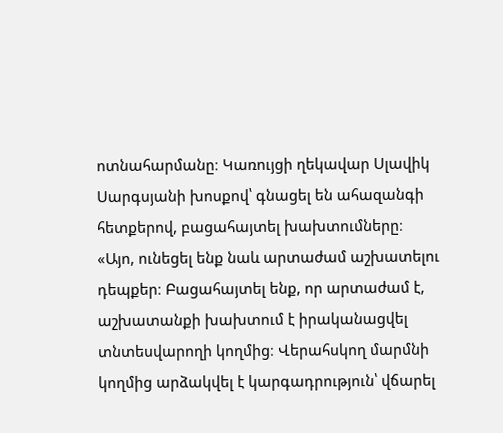ոտնահարմանը։ Կառույցի ղեկավար Սլավիկ Սարգսյանի խոսքով՝ գնացել են ահազանգի հետքերով, բացահայտել խախտումները։
«Այո, ունեցել ենք նաև արտաժամ աշխատելու դեպքեր։ Բացահայտել ենք, որ արտաժամ է, աշխատանքի խախտում է իրականացվել տնտեսվարողի կողմից։ Վերահսկող մարմնի կողմից արձակվել է կարգադրություն՝ վճարել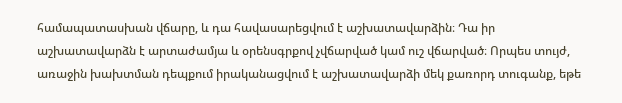համապատասխան վճարը, և դա հավասարեցվում է աշխատավարձին։ Դա իր աշխատավարձն է արտաժամյա և օրենսգրքով չվճարված կամ ուշ վճարված։ Որպես տույժ, առաջին խախտման դեպքում իրականացվում է աշխատավարձի մեկ քառորդ տուգանք, եթե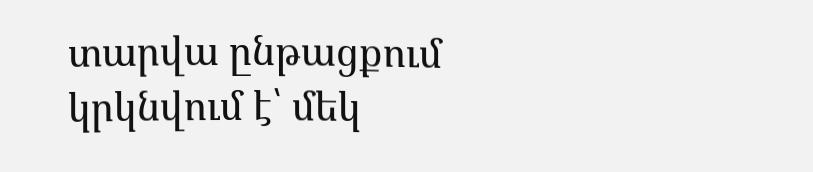տարվա ընթացքում կրկնվում է՝ մեկ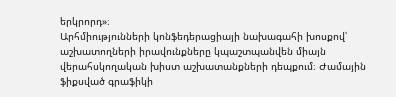երկրորդ»։
Արհմիությունների կոնֆեդերացիայի նախագահի խոսքով՝ աշխատողների իրավունքները կպաշտպանվեն միայն վերահսկողական խիստ աշխատանքների դեպքում։ Ժամային ֆիքսված գրաֆիկի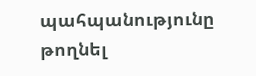պահպանությունը թողնել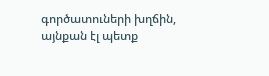գործատուների խղճին, այնքան էլ պետք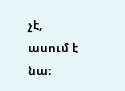չէ, ասում է նա։